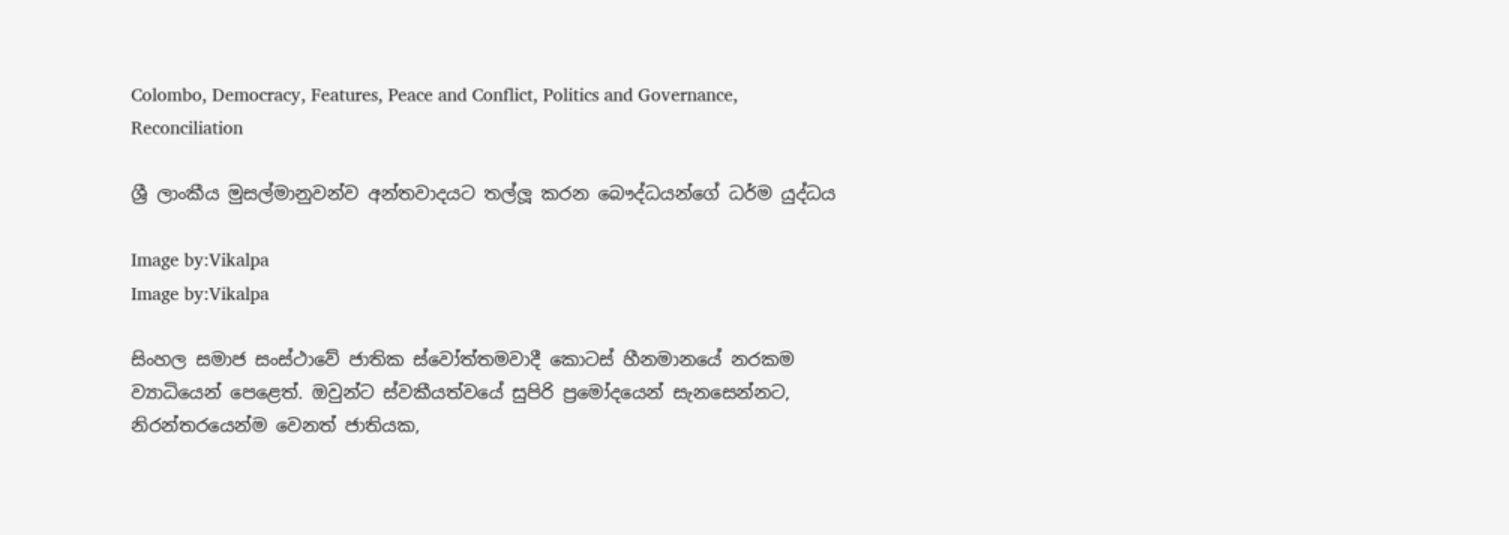Colombo, Democracy, Features, Peace and Conflict, Politics and Governance, Reconciliation

ශ්‍රී ලාංකීය මුසල්මානුවන්ව අන්තවාදයට තල්ලූ කරන බෞද්ධයන්ගේ ධර්ම යුද්ධය

Image by:Vikalpa
Image by:Vikalpa

සිංහල සමාජ සංස්ථාවේ ජාතික ස්වෝත්තමවාදී කොටස් හීනමානයේ නරකම ව්‍යාධියෙන් පෙළෙත්. ඔවුන්ට ස්වකීයත්වයේ සුපිරි ප්‍රමෝදයෙන් සැනසෙන්නට, නිරන්තරයෙන්ම වෙනත් ජාතියක,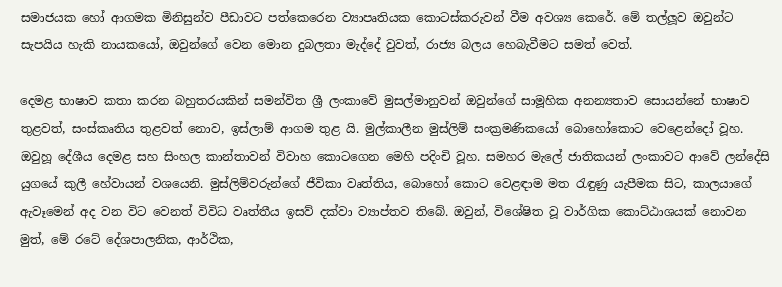සමාජයක හෝ ආගමක මිනිසුන්ව පීඩාවට පත්කෙරෙන ව්‍යාපෘතියක කොටස්කරුවන් වීම අවශ්‍ය කෙරේ. මේ තල්ලූව ඔවුන්ට සැපයිය හැකි නායකයෝ, ඔවුන්ගේ වෙන මොන දුබලතා මැද්දේ වුවත්, රාජ්‍ය බලය හෙබැවීමට සමත් වෙත්.

දෙමළ භාෂාව කතා කරන බහුතරයකින් සමන්විත ශ්‍රී ලංකාවේ මුසල්මානුවන් ඔවුන්ගේ සාමූහික අනන්‍යතාව සොයන්නේ භාෂාව තුළවත්, සංස්කෘතිය තුළවත් නොව, ඉස්ලාම් ආගම තුළ යි. මුල්කාලීන මුස්ලිම් සංක්‍රමණිකයෝ බොහෝකොට වෙළෙන්දෝ වූහ. ඔවුහූ දේශීය දෙමළ සහ සිංහල කාන්තාවන් විවාහ කොටගෙන මෙහි පදිංචි වූහ. සමහර මැලේ ජාතිකයන් ලංකාවට ආවේ ලන්දේසි යුගයේ කුලී හේවායන් වශයෙනි. මුස්ලිම්වරුන්ගේ ජීවිකා වෘත්තිය, බොහෝ කොට වෙළඳාම මත රැඳුණු යැපීමක සිට, කාලයාගේ ඇවෑමෙන් අද වන විට වෙනත් විවිධ වෘත්තීය ඉසව් දක්වා ව්‍යාප්තව තිබේ. ඔවුන්, විශේෂිත වූ වාර්ගික කොට්ඨාශයක් නොවන මුත්, මේ රටේ දේශපාලනික, ආර්ථික,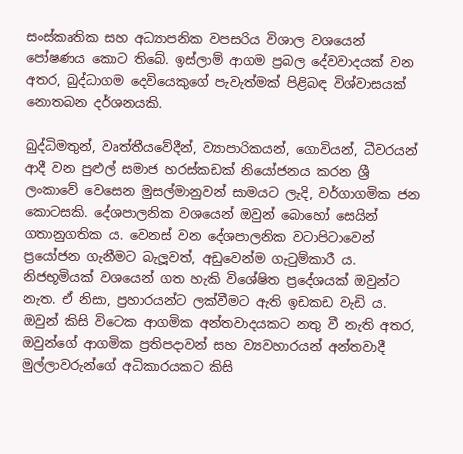සංස්කෘතික සහ අධ්‍යාපනික වපසරිය විශාල වශයෙන් පෝෂණය කොට තිබේ. ඉස්ලාම් ආගම ප්‍රබල දේවවාදයක් වන අතර, බුද්ධාගම දෙවියෙකුගේ පැවැත්මක් පිළිබඳ විශ්වාසයක් නොතබන දර්ශනයකි.

බුද්ධිමතුන්, වෘත්තීයවේදීන්, ව්‍යාපාරිකයන්, ගොවියන්, ධීවරයන් ආදී වන පුළුල් සමාජ හරස්කඩක් නියෝජනය කරන ශ්‍රී ලංකාවේ වෙසෙන මුසල්මානුවන් සාමයට ලැදි, වර්ගාගමික ජන කොටසකි. දේශපාලනික වශයෙන් ඔවුන් බොහෝ සෙයින් ගතානුගතික ය. වෙනස් වන දේශපාලනික වටාපිටාවෙන් ප්‍රයෝජන ගැනීමට බැලූවත්, අඩුවෙන්ම ගැටුම්කාරී ය. නිජභූමියක් වශයෙන් ගත හැකි විශේෂිත ප්‍රදේශයක් ඔවුන්ට නැත. ඒ නිසා, ප්‍රහාරයන්ට ලක්වීමට ඇති ඉඩකඩ වැඩි ය. ඔවුන් කිසි විටෙක ආගමික අන්තවාදයකට නතු වී නැති අතර, ඔවුන්ගේ ආගමික ප්‍රතිපදාවන් සහ ව්‍යවහාරයන් අන්තවාදී මුල්ලාවරුන්ගේ අධිකාරයකට කිසි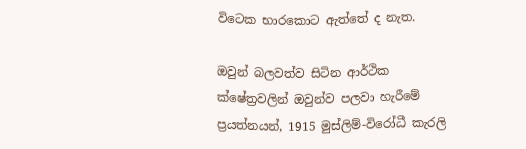විටෙක භාරකොට ඇත්තේ ද නැත.

ඔවුන් බලවත්ව සිටින ආර්ථික ක්ෂේත්‍රවලින් ඔවුන්ව පලවා හැරීමේ ප්‍රයත්නයන්, 1915 මුස්ලිම්-විරෝධී කැරලි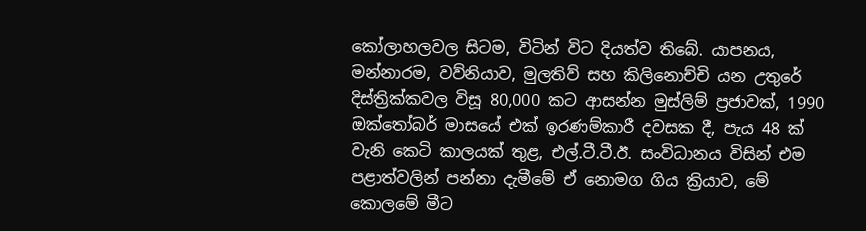කෝලාහලවල සිටම, විටින් විට දියත්ව තිබේ. යාපනය, මන්නාරම, වව්නියාව, මුලතිව් සහ කිලිනොච්චි යන උතුරේ දිස්ත්‍රික්කවල විසූ 80,000 කට ආසන්න මුස්ලිම් ප්‍රජාවක්, 1990 ඔක්තෝබර් මාසයේ එක් ඉරණම්කාරී දවසක දී, පැය 48 ක් වැනි කෙටි කාලයක් තුළ, එල්.ටී.ටී.ඊ. සංවිධානය විසින් එම පළාත්වලින් පන්නා දැමීමේ ඒ නොමග ගිය ක්‍රියාව, මේ කොලමේ මීට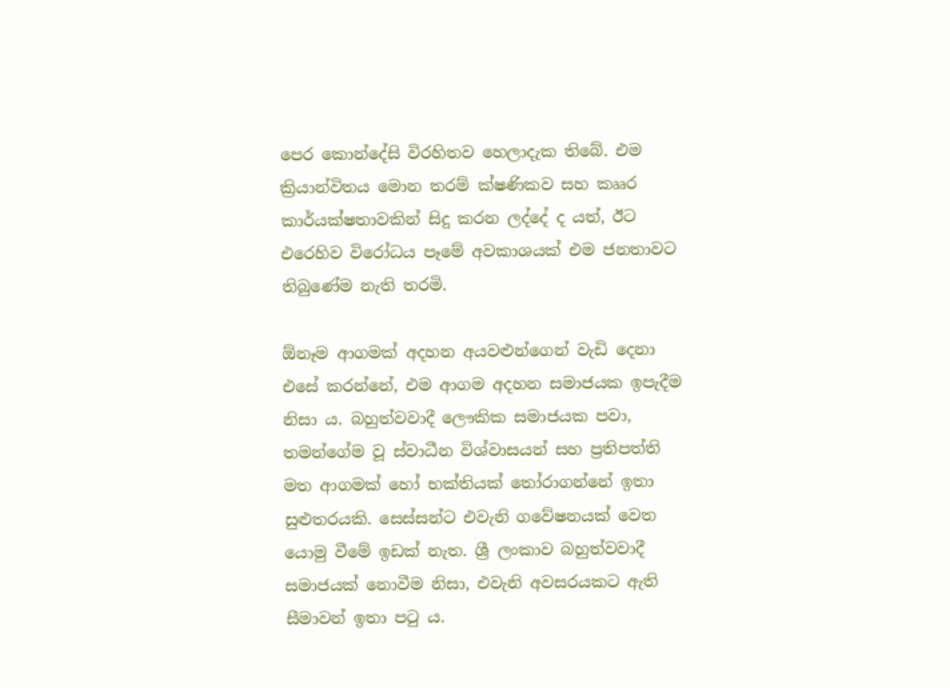පෙර කොන්දේසි විරහිතව හෙලාදැක තිබේ. එම ක්‍රියාන්විතය මොන තරම් ක්ෂණිකව සහ කෲර කාර්යක්ෂතාවකින් සිදු කරන ලද්දේ ද යත්, ඊට එරෙහිව විරෝධය පෑමේ අවකාශයක් එම ජනතාවට තිබුණේම නැති තරමි.

ඕනෑම ආගමක් අදහන අයවළුන්ගෙන් වැඩි දෙනා එසේ කරන්නේ, එම ආගම අදහන සමාජයක ඉපැදීම නිසා ය. බහුත්වවාදී ලෞකික සමාජයක පවා, තමන්ගේම වූ ස්වාධීන විශ්වාසයන් සහ ප්‍රතිපත්ති මත ආගමක් හෝ භක්තියක් තෝරාගන්නේ ඉතා සුළුතරයකි. සෙස්සන්ට එවැනි ගවේෂනයක් වෙත යොමු වීමේ ඉඩක් නැත. ශ්‍රී ලංකාව බහුත්වවාදී සමාජයක් නොවීම නිසා, එවැනි අවසරයකට ඇති සීමාවන් ඉතා පටු ය.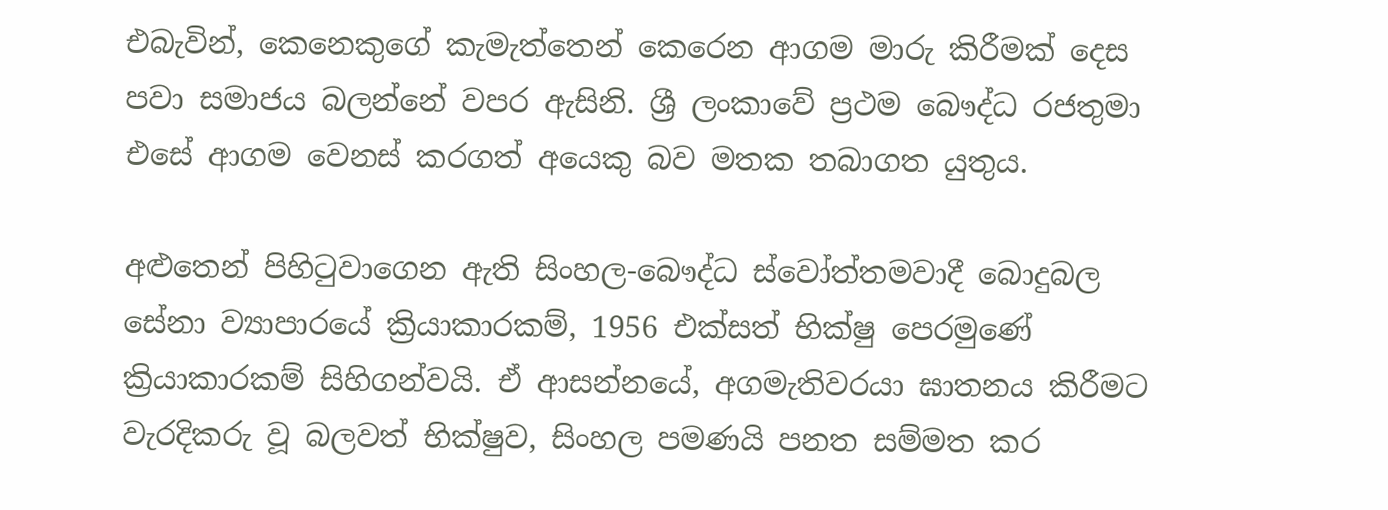එබැවින්, කෙනෙකුගේ කැමැත්තෙන් කෙරෙන ආගම මාරු කිරීමක් දෙස පවා සමාජය බලන්නේ වපර ඇසිනි. ශ්‍රී ලංකාවේ ප්‍රථම බෞද්ධ රජතුමා එසේ ආගම වෙනස් කරගත් අයෙකු බව මතක තබාගත යුතුය.

අළුතෙන් පිහිටුවාගෙන ඇති සිංහල-බෞද්ධ ස්වෝත්තමවාදී බොදුබල සේනා ව්‍යාපාරයේ ක්‍රියාකාරකම්, 1956 එක්සත් භික්ෂු පෙරමුණේ ක්‍රියාකාරකම් සිහිගන්වයි. ඒ ආසන්නයේ, අගමැතිවරයා ඝාතනය කිරීමට වැරදිකරු වූ බලවත් භික්ෂුව, සිංහල පමණයි පනත සම්මත කර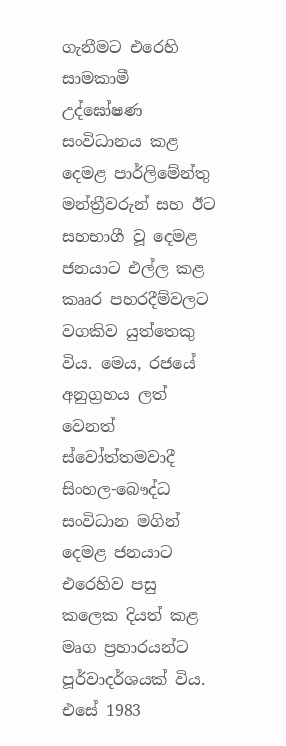ගැනීමට එරෙහි සාමකාමී උද්ඝෝෂණ සංවිධානය කළ දෙමළ පාර්ලිමේන්තු මන්ත්‍රීවරුන් සහ ඊට සහභාගී වූ දෙමළ ජනයාට එල්ල කළ කෲර පහරදීම්වලට වගකිව යුත්තෙකු විය. මෙය, රජයේ අනුග්‍රහය ලත් වෙනත් ස්වෝත්තමවාදී සිංහල-බෞද්ධ සංවිධාන මගින් දෙමළ ජනයාට එරෙහිව පසු කලෙක දියත් කළ මෘග ප්‍රහාරයන්ට පූර්වාදර්ශයක් විය. එසේ 1983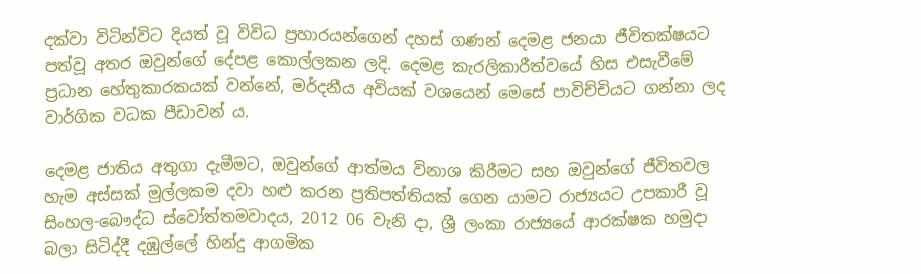දක්වා විටින්විට දියත් වූ විවිධ ප්‍රහාරයන්ගෙන් දහස් ගණන් දෙමළ ජනයා ජීවිතක්ෂයට පත්වූ අතර ඔවුන්ගේ දේපළ කොල්ලකන ලදි. දෙමළ කැරලිකාරීත්වයේ හිස එසැවීමේ ප්‍රධාන හේතුකාරකයක් වන්නේ, මර්දනීය අවියක් වශයෙන් මෙසේ පාවිච්චියට ගන්නා ලද වාර්ගික වධක පීඩාවන් ය.

දෙමළ ජාතිය අතුගා දැමීමට, ඔවුන්ගේ ආත්මය විනාශ කිරීමට සහ ඔවුන්ගේ ජීවිතවල හැම අස්සක් මුල්ලකම දවා හළු කරන ප්‍රතිපත්තියක් ගෙන යාමට රාජ්‍යයට උපකාරී වූ සිංහල-බෞද්ධ ස්වෝත්තමවාදය, 2012 06 වැනි දා, ශ්‍රී ලංකා රාජ්‍යයේ ආරක්ෂක හමුදා බලා සිටිද්දී දඹුල්ලේ හින්දු ආගමික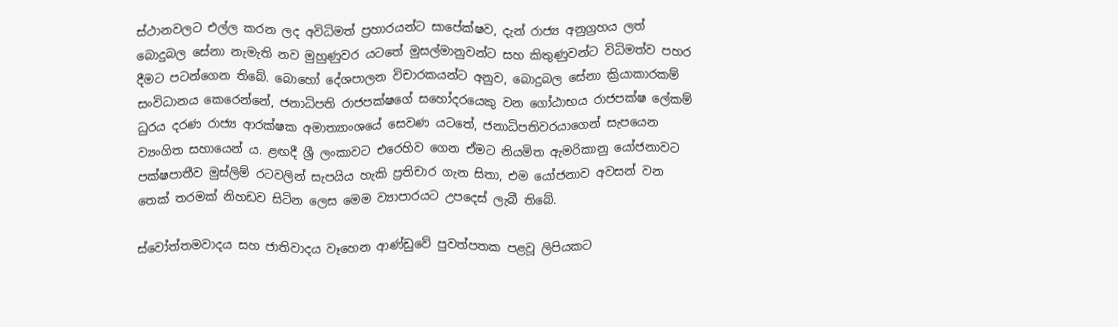ස්ථානවලට එල්ල කරන ලද අවිධිමත් ප්‍රහාරයන්ට සාපේක්ෂව, දැන් රාජ්‍ය අනුග්‍රහය ලත් බොදුබල සේනා නැමැති නව මුහුණුවර යටතේ මුසල්මානුවන්ට සහ කිතුණුවන්ට විධිමත්ව පහර දීමට පටන්ගෙන තිබේ. බොහෝ දේශපාලන විචාරකයන්ට අනුව, බොදුබල සේනා ක්‍රියාකාරකම් සංවිධානය කෙරෙන්නේ, ජනාධිපති රාජපක්ෂගේ සහෝදරයෙකු වන ගෝඨාභය රාජපක්ෂ ලේකම් ධුරය දරණ රාජ්‍ය ආරක්ෂක අමාත්‍යාංශයේ සෙවණ යටතේ, ජනාධිපතිවරයාගෙන් සැපයෙන ව්‍යංගිත සහායෙන් ය. ළඟදී ශ්‍රී ලංකාවට එරෙහිව ගෙන ඒමට නියමිත ඇමරිකානු යෝජනාවට පක්ෂපාතීව මුස්ලිම් රටවලින් සැපයිය හැකි ප්‍රතිචාර ගැන සිතා, එම යෝජනාව අවසන් වන තෙක් තරමක් නිහඩව සිටින ලෙස මෙම ව්‍යාපාරයට උපදෙස් ලැබී තිබේ.

ස්වෝත්තමවාදය සහ ජාතිවාදය වෑහෙන ආණ්ඩුවේ පුවත්පතක පළවූ ලිපියකට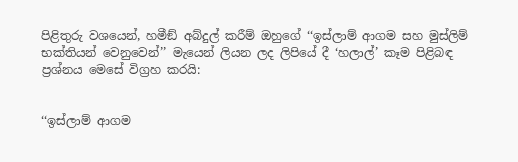පිළිතුරු වශයෙන්, හමීඞ් අබ්දුල් කරීම් ඔහුගේ ‘‘ඉස්ලාම් ආගම සහ මුස්ලිම් භක්තියන් වෙනුවෙන්’’ මැයෙන් ලියන ලද ලිපියේ දී ‘හලාල්’ කෑම පිළිබඳ ප්‍රශ්නය මෙසේ විග්‍රහ කරයි:


‘‘ඉස්ලාම් ආගම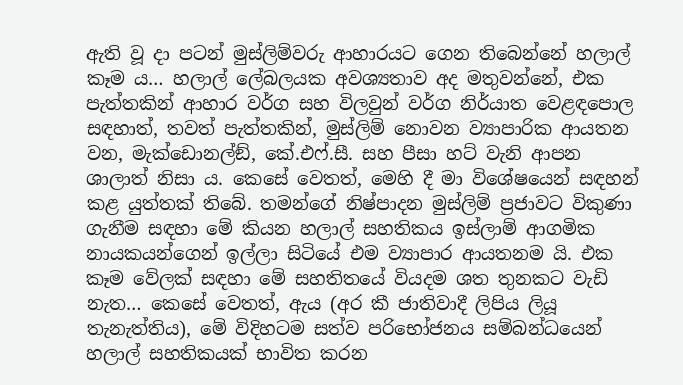ඇති වූ දා පටන් මුස්ලිම්වරු ආහාරයට ගෙන තිබෙන්නේ හලාල් කෑම ය… හලාල් ලේබලයක අවශ්‍යතාව අද මතුවන්නේ, එක පැත්තකින් ආහාර වර්ග සහ විලවුන් වර්ග නිර්යාත වෙළඳපොල සඳහාත්, තවත් පැත්තකින්, මුස්ලිම් නොවන ව්‍යාපාරික ආයතන වන, මැක්ඩොනල්ඞ්, කේ.එෆ්.සී. සහ පීසා හට් වැනි ආපන ශාලාත් නිසා ය. කෙසේ වෙතත්, මෙහි දී මා විශේෂයෙන් සඳහන් කළ යුත්තක් තිබේ. තමන්ගේ නිෂ්පාදන මුස්ලිම් ප්‍රජාවට විකුණා ගැනීම සඳහා මේ කියන හලාල් සහතිකය ඉස්ලාම් ආගමික නායකයන්ගෙන් ඉල්ලා සිටියේ එම ව්‍යාපාර ආයතනම යි. එක කෑම වේලක් සඳහා මේ සහතිතයේ වියදම ශත තුනකට වැඩි නැත… කෙසේ වෙතත්, ඇය (අර කී ජාතිවාදී ලිපිය ලියූ තැනැත්තිය), මේ විදිහටම සත්ව පරිභෝජනය සම්බන්ධයෙන් හලාල් සහතිකයක් භාවිත කරන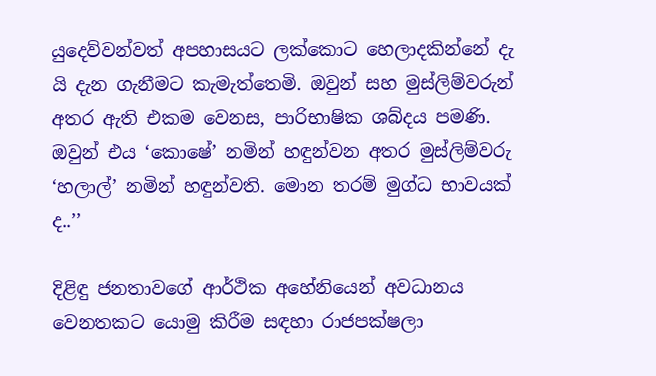යුදෙව්වන්වත් අපහාසයට ලක්කොට හෙලාදකින්නේ දැ යි දැන ගැනීමට කැමැත්තෙමි. ඔවුන් සහ මුස්ලිම්වරුන් අතර ඇති එකම වෙනස, පාරිභාෂික ශබ්දය පමණි. ඔවුන් එය ‘කොෂේ’ නමින් හඳුන්වන අතර මුස්ලිම්වරු ‘හලාල්’ නමින් හඳුන්වති. මොන තරම් මුග්ධ භාවයක් ද..’’

දිළිඳු ජනතාවගේ ආර්ථික අහේනියෙන් අවධානය වෙනතකට යොමු කිරීම සඳහා රාජපක්ෂලා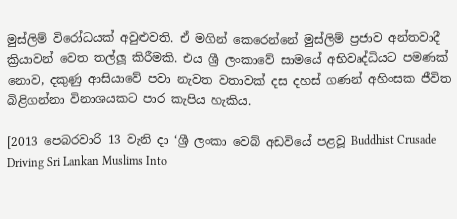මුස්ලිම් විරෝධයක් අවුළුවති. ඒ මගින් කෙරෙන්නේ මුස්ලිම් ප්‍රජාව අන්තවාදී ක්‍රියාවන් වෙත තල්ලූ කිරීමකි. එය ශ්‍රී ලංකාවේ සාමයේ අභිවෘද්ධියට පමණක් නොව, දකුණු ආසියාවේ පවා නැවත වතාවක් දස දහස් ගණන් අහිංසක ජීවිත බිළිගන්නා විනාශයකට පාර කැපිය හැකිය.

[2013 පෙබරවාරි 13 වැනි දා ‘ශ්‍රී ලංකා වෙබ් අඩවියේ පළවූ Buddhist Crusade Driving Sri Lankan Muslims Into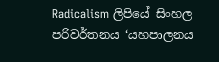Radicalism ලිපියේ සිංහල පරිවර්තනය ‘යහපාලනය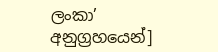ලංකා’ අනුග්‍රහයෙන්]